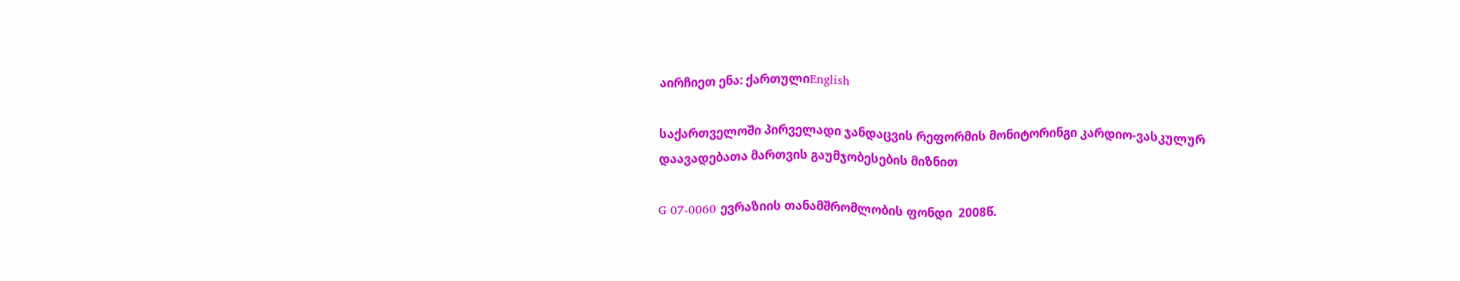აირჩიეთ ენა: ქართულიEnglish

საქართველოში პირველადი ჯანდაცვის რეფორმის მონიტორინგი კარდიო-ვასკულურ დაავადებათა მართვის გაუმჯობესების მიზნით

G 07-0060 ევრაზიის თანამშრომლობის ფონდი  2008წ.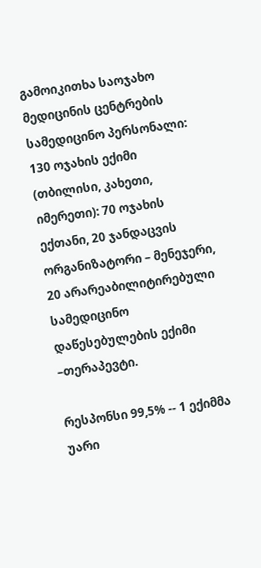გამოიკითხა საოჯახო მედიცინის ცენტრების სამედიცინო პერსონალი:
130 ოჯახის ექიმი (თბილისი, კახეთი, იმერეთი): 70 ოჯახის ექთანი, 20 ჯანდაცვის ორგანიზატორი – მენეჯერი, 20 არარეაბილიტირებული სამედიცინო დაწესებულების ექიმი –თერაპევტი.

რესპონსი 99,5% -- 1 ექიმმა უარი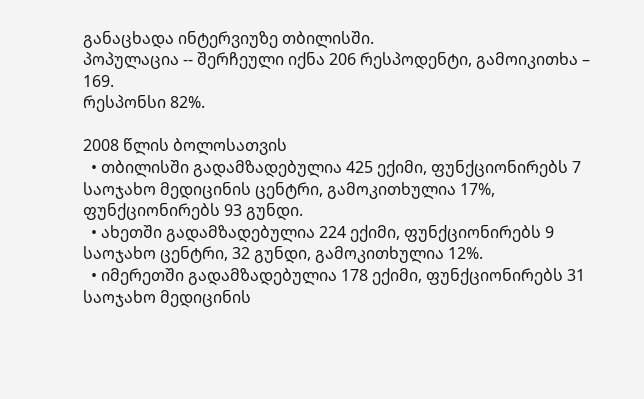განაცხადა ინტერვიუზე თბილისში.
პოპულაცია -- შერჩეული იქნა 206 რესპოდენტი, გამოიკითხა – 169.
რესპონსი 82%.

2008 წლის ბოლოსათვის
  • თბილისში გადამზადებულია 425 ექიმი, ფუნქციონირებს 7 საოჯახო მედიცინის ცენტრი, გამოკითხულია 17%, ფუნქციონირებს 93 გუნდი.
  • ახეთში გადამზადებულია 224 ექიმი, ფუნქციონირებს 9 საოჯახო ცენტრი, 32 გუნდი, გამოკითხულია 12%.
  • იმერეთში გადამზადებულია 178 ექიმი, ფუნქციონირებს 31 საოჯახო მედიცინის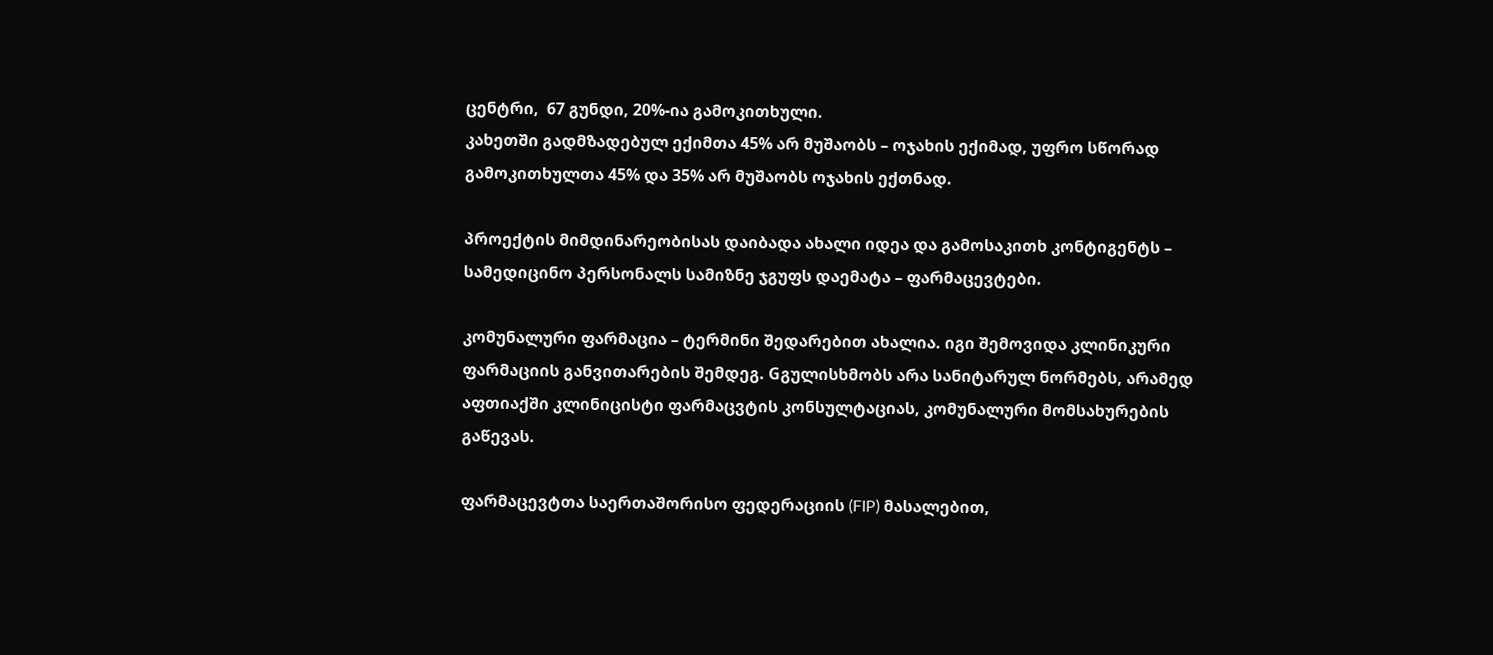ცენტრი,  67 გუნდი, 20%-ია გამოკითხული.
კახეთში გადმზადებულ ექიმთა 45% არ მუშაობს – ოჯახის ექიმად, უფრო სწორად გამოკითხულთა 45% და 35% არ მუშაობს ოჯახის ექთნად.

პროექტის მიმდინარეობისას დაიბადა ახალი იდეა და გამოსაკითხ კონტიგენტს – სამედიცინო პერსონალს სამიზნე ჯგუფს დაემატა – ფარმაცევტები.

კომუნალური ფარმაცია – ტერმინი შედარებით ახალია. იგი შემოვიდა კლინიკური ფარმაციის განვითარების შემდეგ. Gგულისხმობს არა სანიტარულ ნორმებს, არამედ აფთიაქში კლინიცისტი ფარმაცვტის კონსულტაციას, კომუნალური მომსახურების გაწევას.

ფარმაცევტთა საერთაშორისო ფედერაციის (FIP) მასალებით,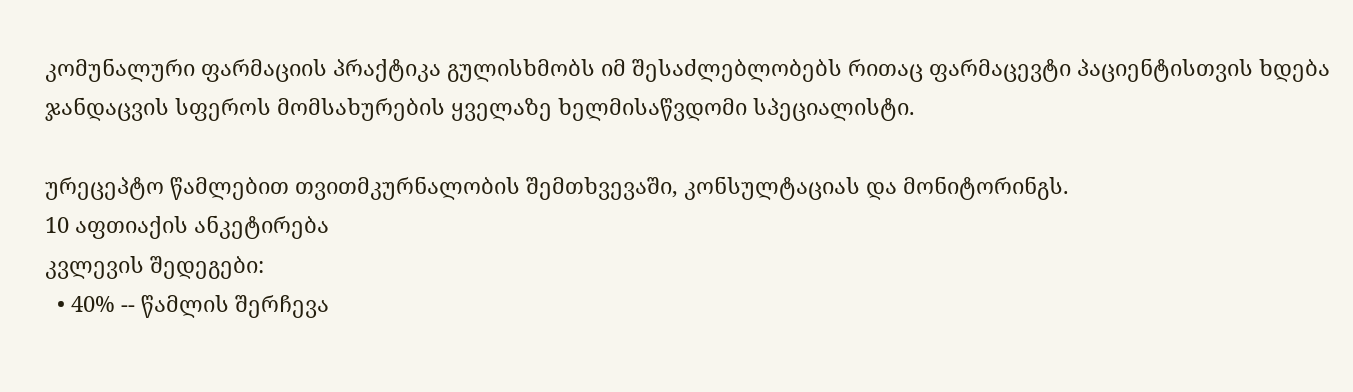კომუნალური ფარმაციის პრაქტიკა გულისხმობს იმ შესაძლებლობებს რითაც ფარმაცევტი პაციენტისთვის ხდება ჯანდაცვის სფეროს მომსახურების ყველაზე ხელმისაწვდომი სპეციალისტი.

ურეცეპტო წამლებით თვითმკურნალობის შემთხვევაში, კონსულტაციას და მონიტორინგს.
10 აფთიაქის ანკეტირება
კვლევის შედეგები:
  • 40% -- წამლის შერჩევა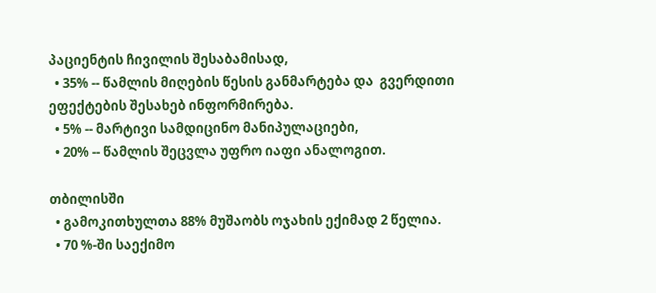პაციენტის ჩივილის შესაბამისად,
  • 35% -- წამლის მიღების წესის განმარტება და  გვერდითი
ეფექტების შესახებ ინფორმირება.
  • 5% -- მარტივი სამდიცინო მანიპულაციები,
  • 20% -- წამლის შეცვლა უფრო იაფი ანალოგით.

თბილისში
  • გამოკითხულთა 88% მუშაობს ოჯახის ექიმად 2 წელია.
  • 70 %-ში საექიმო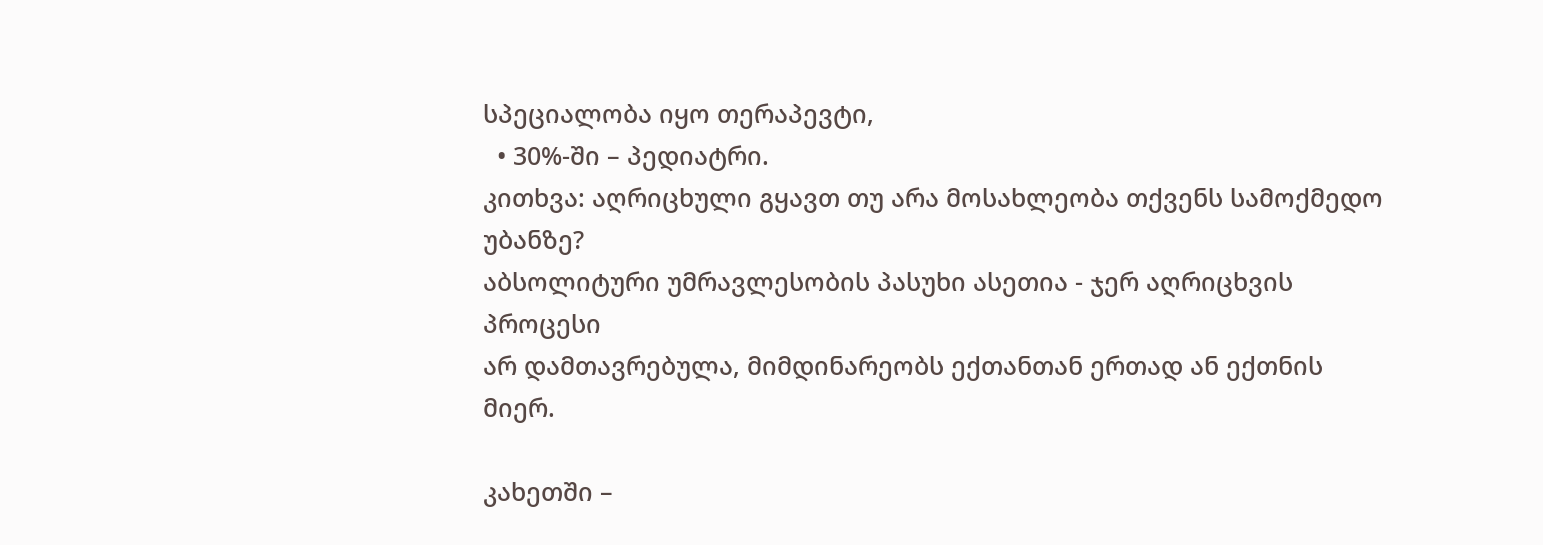სპეციალობა იყო თერაპევტი,
  • 30%-ში – პედიატრი.
კითხვა: აღრიცხული გყავთ თუ არა მოსახლეობა თქვენს სამოქმედო უბანზე?
აბსოლიტური უმრავლესობის პასუხი ასეთია - ჯერ აღრიცხვის პროცესი
არ დამთავრებულა, მიმდინარეობს ექთანთან ერთად ან ექთნის მიერ.

კახეთში –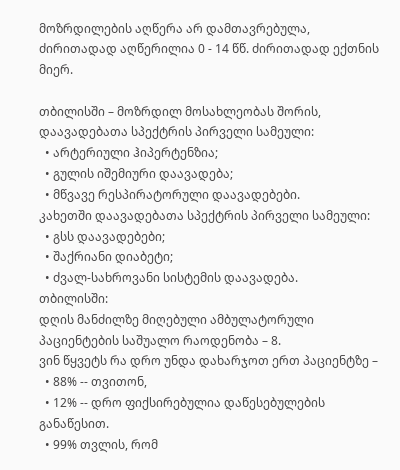მოზრდილების აღწერა არ დამთავრებულა, ძირითადად აღწერილია 0 - 14 წწ. ძირითადად ექთნის მიერ.

თბილისში – მოზრდილ მოსახლეობას შორის, დაავადებათა სპექტრის პირველი სამეული:
  • არტერიული ჰიპერტენზია;
  • გულის იშემიური დაავადება;
  • მწვავე რესპირატორული დაავადებები.
კახეთში დაავადებათა სპექტრის პირველი სამეული:
  • გსს დაავადებები;
  • შაქრიანი დიაბეტი;
  • ძვალ-სახროვანი სისტემის დაავადება.
თბილისში:
დღის მანძილზე მიღებული ამბულატორული პაციენტების საშუალო რაოდენობა – 8.
ვინ წყვეტს რა დრო უნდა დახარჯოთ ერთ პაციენტზე –
  • 88% -- თვითონ,
  • 12% -- დრო ფიქსირებულია დაწესებულების განაწესით.
  • 99% თვლის, რომ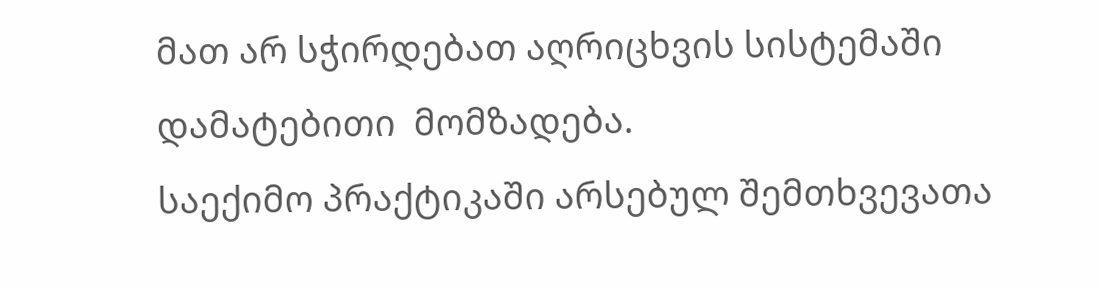მათ არ სჭირდებათ აღრიცხვის სისტემაში დამატებითი  მომზადება.
საექიმო პრაქტიკაში არსებულ შემთხვევათა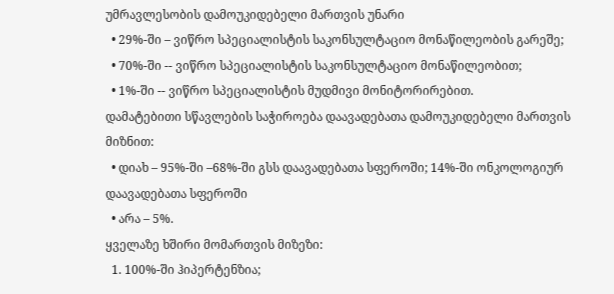უმრავლესობის დამოუკიდებელი მართვის უნარი
  • 29%-ში – ვიწრო სპეციალისტის საკონსულტაციო მონაწილეობის გარეშე;
  • 70%-ში -- ვიწრო სპეციალისტის საკონსულტაციო მონაწილეობით;
  • 1%-ში -- ვიწრო სპეციალისტის მუდმივი მონიტორირებით.
დამატებითი სწავლების საჭიროება დაავადებათა დამოუკიდებელი მართვის მიზნით:
  • დიახ – 95%-ში –68%-ში გსს დაავადებათა სფეროში; 14%-ში ონკოლოგიურ დაავადებათა სფეროში
  • არა – 5%.
ყველაზე ხშირი მომართვის მიზეზი:
  1. 100%-ში ჰიპერტენზია;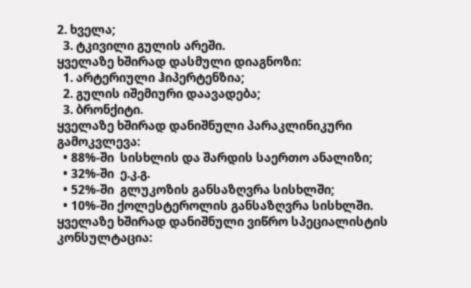2. ხველა;
  3. ტკივილი გულის არეში.
ყველაზე ხშირად დასმული დიაგნოზი:
  1. არტერიული ჰიპერტენზია;
  2. გულის იშემიური დაავადება;
  3. ბრონქიტი.
ყველაზე ხშირად დანიშნული პარაკლინიკური გამოკვლევა:
  • 88%-ში  სისხლის და შარდის საერთო ანალიზი;
  • 32%-ში  ე.კ.გ.
  • 52%-ში  გლუკოზის განსაზღვრა სისხლში;
  • 10%-ში ქოლესტეროლის განსაზღვრა სისხლში.
ყველაზე ხშირად დანიშნული ვიწრო სპეციალისტის კონსულტაცია: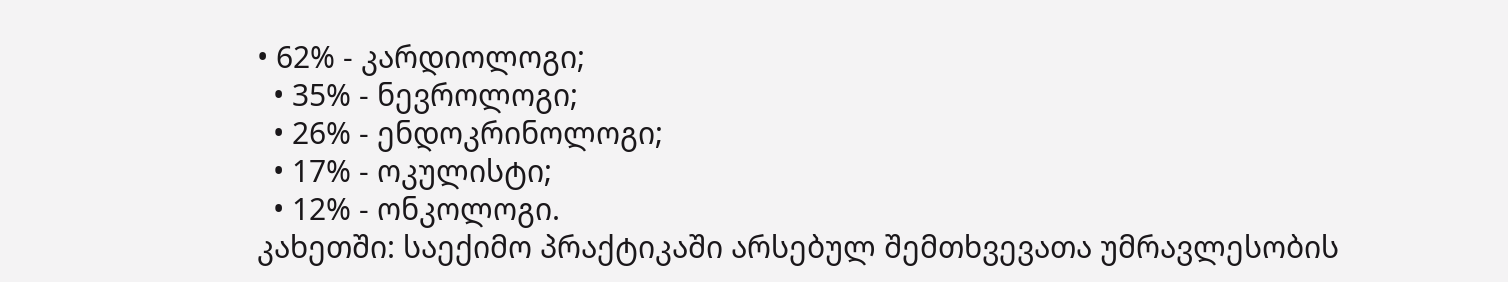• 62% - კარდიოლოგი;
  • 35% - ნევროლოგი;
  • 26% - ენდოკრინოლოგი;
  • 17% - ოკულისტი;
  • 12% - ონკოლოგი.
კახეთში: საექიმო პრაქტიკაში არსებულ შემთხვევათა უმრავლესობის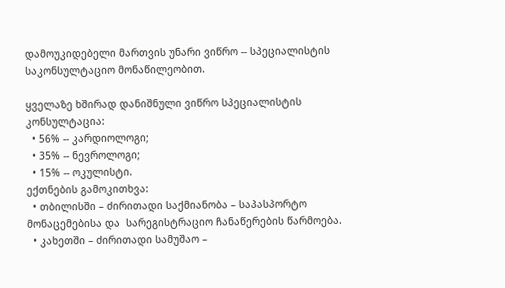დამოუკიდებელი მართვის უნარი ვიწრო -- სპეციალისტის საკონსულტაციო მონაწილეობით.

ყველაზე ხშირად დანიშნული ვიწრო სპეციალისტის კონსულტაცია:
  • 56% -- კარდიოლოგი;
  • 35% -- ნევროლოგი;
  • 15% -- ოკულისტი.
ექთნების გამოკითხვა:
  • თბილისში – ძირითადი საქმიანობა – საპასპორტო მონაცემებისა და  სარეგისტრაციო ჩანაწერების წარმოება.
  • კახეთში – ძირითადი სამუშაო –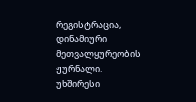რეგისტრაცია, დინამიური მეთვალყურეობის ჟურნალი.
უხშირესი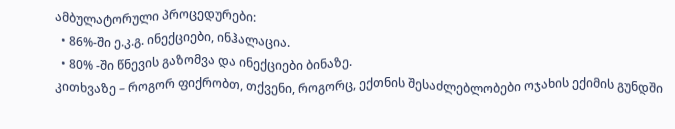ამბულატორული პროცედურები:
  • 86%-ში ე.კ.გ. ინექციები, ინჰალაცია.
  • 80% -ში წნევის გაზომვა და ინექციები ბინაზე.
კითხვაზე – როგორ ფიქრობთ, თქვენი, როგორც, ექთნის შესაძლებლობები ოჯახის ექიმის გუნდში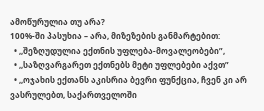ამოწურულია თუ არა?
100%-ში პასუხია – არა, მიზეზების განმარტებით:
  • ,,შეზღუდულია ექთნის უფლება-მოვალეობები”,
  • ,,საზღვარგარეთ ექთნებს მეტი უფლებები აქვთ”
  • ,,ოჯახის ექთანს აკისრია ბევრი ფუნქცია, ჩვენ კი არ ვასრულებთ, საქართველოში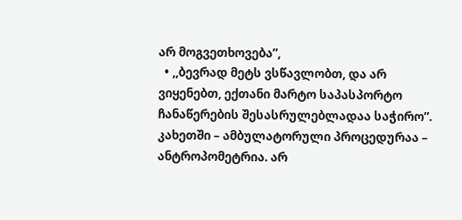არ მოგვეთხოვება”,
  • ,,ბევრად მეტს ვსწავლობთ, და არ ვიყენებთ, ექთანი მარტო საპასპორტო ჩანაწერების შესასრულებლადაა საჭირო”.
კახეთში – ამბულატორული პროცედურაა – ანტროპომეტრია. არ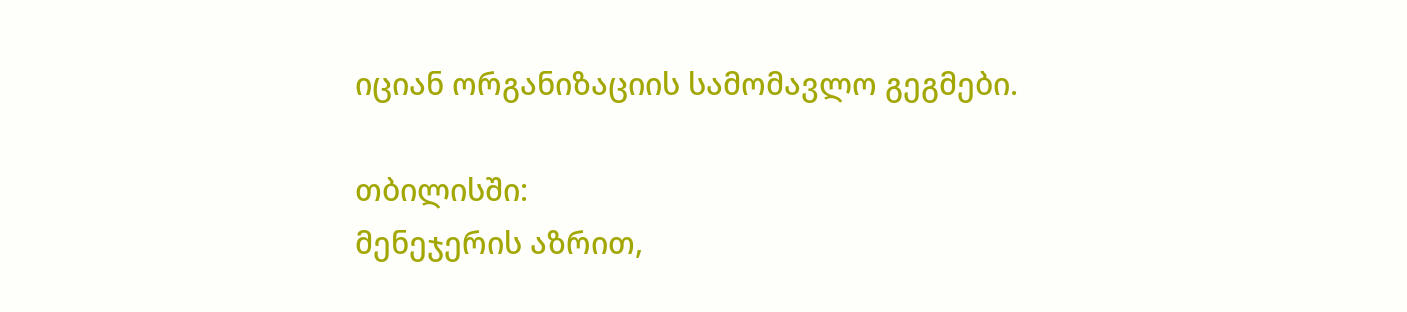იციან ორგანიზაციის სამომავლო გეგმები.

თბილისში:
მენეჯერის აზრით,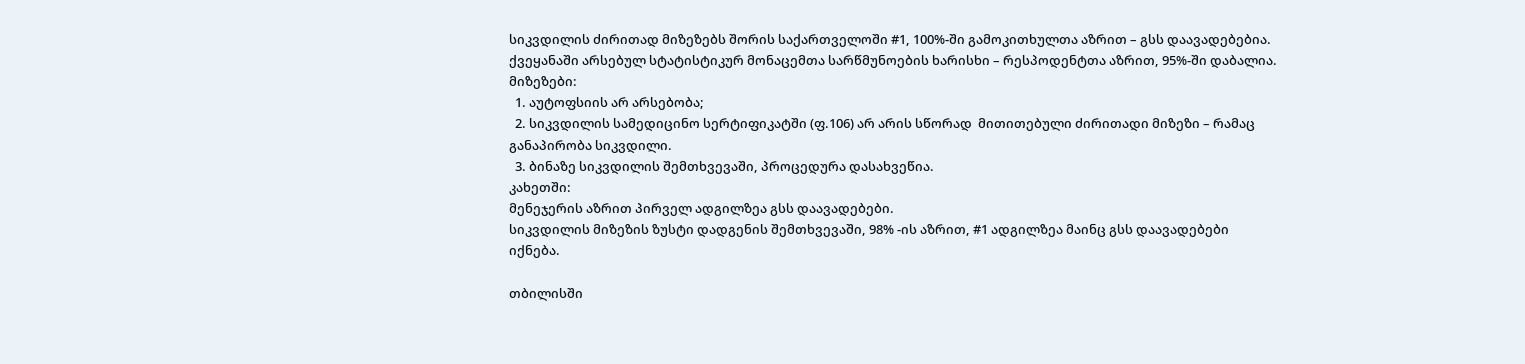სიკვდილის ძირითად მიზეზებს შორის საქართველოში #1, 100%-ში გამოკითხულთა აზრით – გსს დაავადებებია.
ქვეყანაში არსებულ სტატისტიკურ მონაცემთა სარწმუნოების ხარისხი – რესპოდენტთა აზრით, 95%-ში დაბალია.
მიზეზები:
  1. აუტოფსიის არ არსებობა;
  2. სიკვდილის სამედიცინო სერტიფიკატში (ფ.106) არ არის სწორად  მითითებული ძირითადი მიზეზი – რამაც განაპირობა სიკვდილი.
  3. ბინაზე სიკვდილის შემთხვევაში, პროცედურა დასახვეწია.
კახეთში:
მენეჯერის აზრით პირველ ადგილზეა გსს დაავადებები.
სიკვდილის მიზეზის ზუსტი დადგენის შემთხვევაში, 98% -ის აზრით, #1 ადგილზეა მაინც გსს დაავადებები იქნება.

თბილისში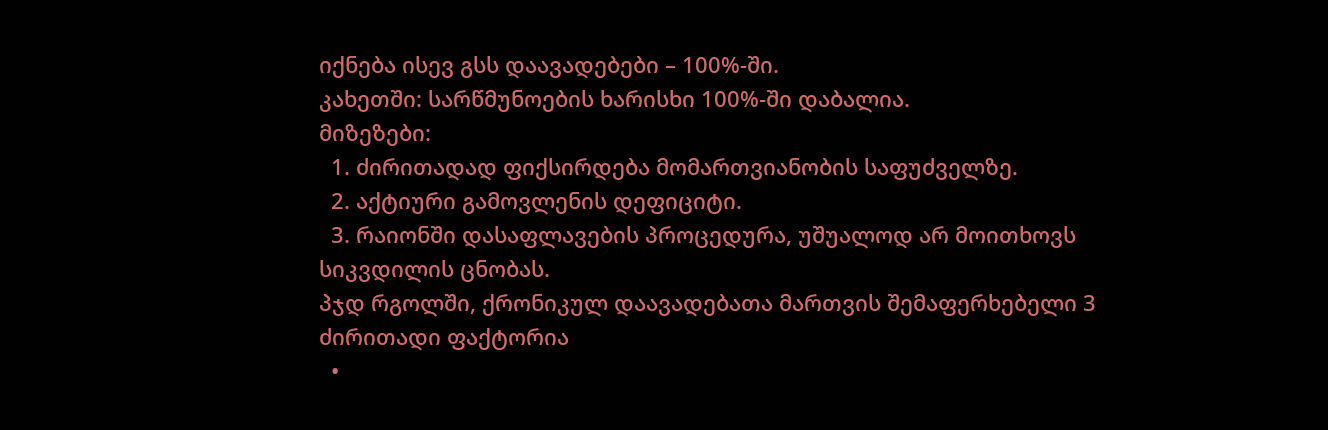იქნება ისევ გსს დაავადებები – 100%-ში.
კახეთში: სარწმუნოების ხარისხი 100%-ში დაბალია.
მიზეზები:
  1. ძირითადად ფიქსირდება მომართვიანობის საფუძველზე.
  2. აქტიური გამოვლენის დეფიციტი.
  3. რაიონში დასაფლავების პროცედურა, უშუალოდ არ მოითხოვს  სიკვდილის ცნობას.
პჯდ რგოლში, ქრონიკულ დაავადებათა მართვის შემაფერხებელი 3 ძირითადი ფაქტორია
  •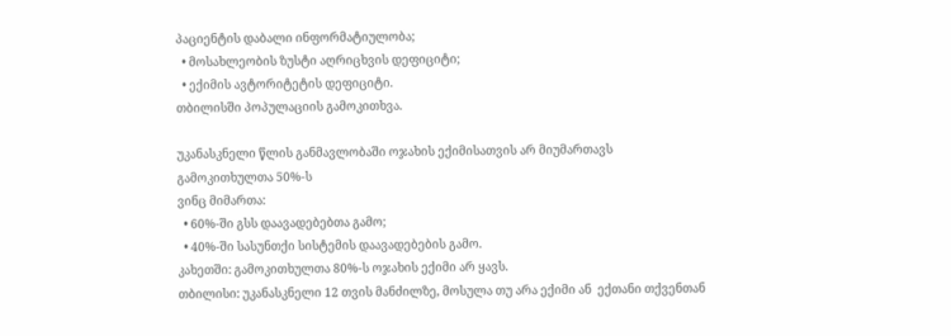პაციენტის დაბალი ინფორმატიულობა;
  • მოსახლეობის ზუსტი აღრიცხვის დეფიციტი;
  • ექიმის ავტორიტეტის დეფიციტი.
თბილისში პოპულაციის გამოკითხვა.

უკანასკნელი წლის განმავლობაში ოჯახის ექიმისათვის არ მიუმართავს გამოკითხულთა 50%-ს
ვინც მიმართა:
  • 60%-ში გსს დაავადებებთა გამო;
  • 40%-ში სასუნთქი სისტემის დაავადებების გამო.
კახეთში: გამოკითხულთა 80%-ს ოჯახის ექიმი არ ყავს.
თბილისი: უკანასკნელი 12 თვის მანძილზე, მოსულა თუ არა ექიმი ან  ექთანი თქვენთან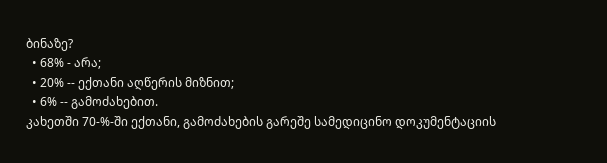ბინაზე?
  • 68% - არა;
  • 20% -- ექთანი აღწერის მიზნით;
  • 6% -- გამოძახებით.
კახეთში 70-%-ში ექთანი, გამოძახების გარეშე სამედიცინო დოკუმენტაციის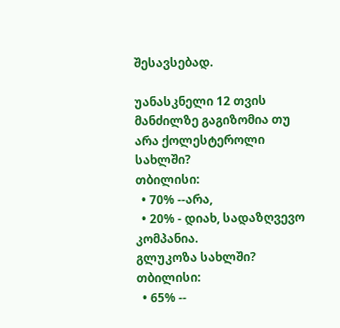შესავსებად.

უანასკნელი 12 თვის მანძილზე გაგიზომია თუ არა ქოლესტეროლი სახლში?
თბილისი:
  • 70% --არა,
  • 20% - დიახ, სადაზღვევო კომპანია.
გლუკოზა სახლში?
თბილისი:
  • 65% --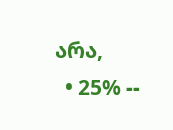არა,
  • 25% --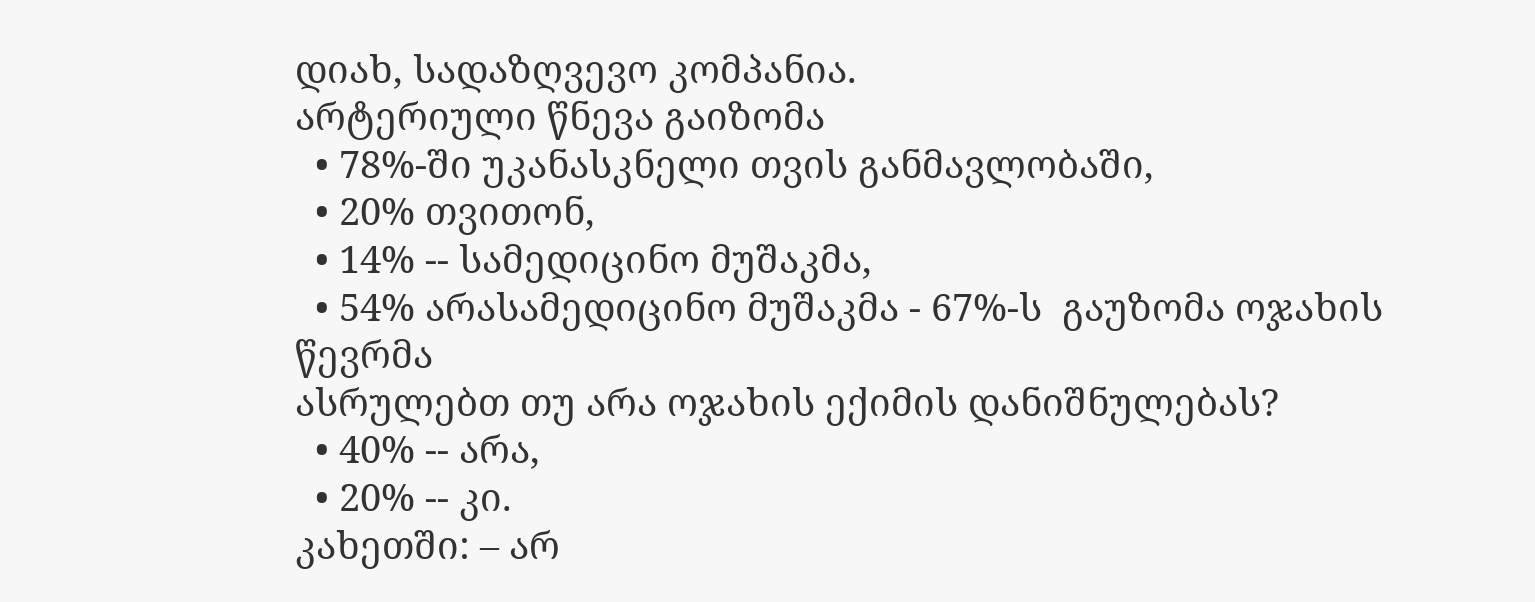დიახ, სადაზღვევო კომპანია.
არტერიული წნევა გაიზომა
  • 78%-ში უკანასკნელი თვის განმავლობაში,
  • 20% თვითონ,
  • 14% -- სამედიცინო მუშაკმა,
  • 54% არასამედიცინო მუშაკმა - 67%-ს  გაუზომა ოჯახის წევრმა
ასრულებთ თუ არა ოჯახის ექიმის დანიშნულებას?
  • 40% -- არა,
  • 20% -- კი.
კახეთში: – არ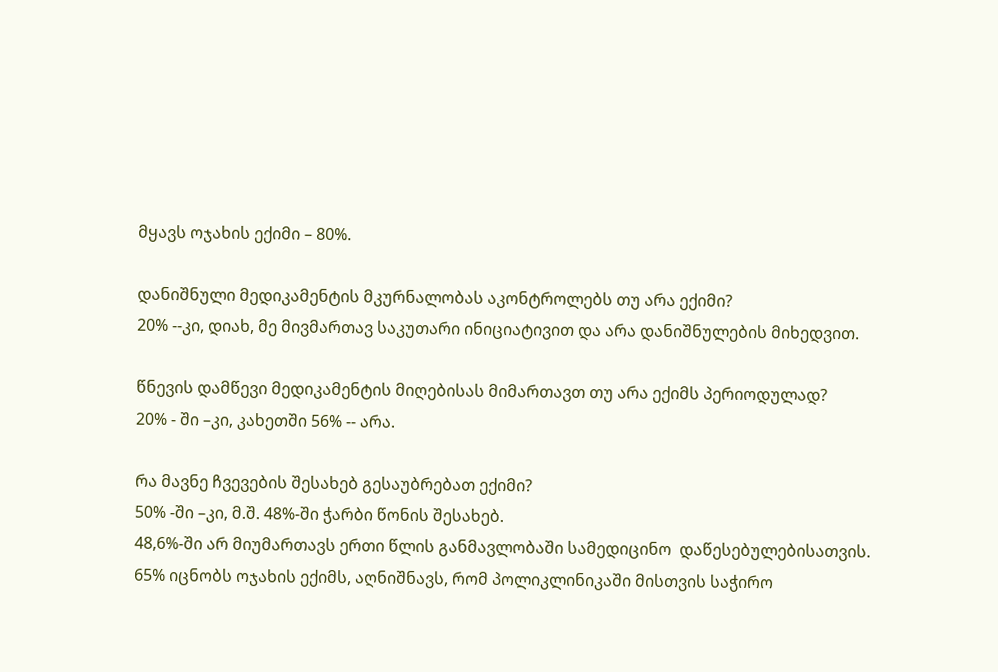მყავს ოჯახის ექიმი – 80%.

დანიშნული მედიკამენტის მკურნალობას აკონტროლებს თუ არა ექიმი?
20% --კი, დიახ, მე მივმართავ საკუთარი ინიციატივით და არა დანიშნულების მიხედვით.

წნევის დამწევი მედიკამენტის მიღებისას მიმართავთ თუ არა ექიმს პერიოდულად?
20% - ში –კი, კახეთში 56% -- არა.

რა მავნე ჩვევების შესახებ გესაუბრებათ ექიმი?
50% -ში –კი, მ.შ. 48%-ში ჭარბი წონის შესახებ.
48,6%-ში არ მიუმართავს ერთი წლის განმავლობაში სამედიცინო  დაწესებულებისათვის.
65% იცნობს ოჯახის ექიმს, აღნიშნავს, რომ პოლიკლინიკაში მისთვის საჭირო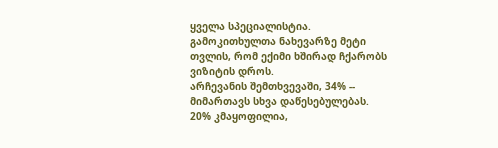ყველა სპეციალისტია.
გამოკითხულთა ნახევარზე მეტი თვლის, რომ ექიმი ხშირად ჩქარობს ვიზიტის დროს.
არჩევანის შემთხვევაში, 34% -- მიმართავს სხვა დაწესებულებას.
20% კმაყოფილია,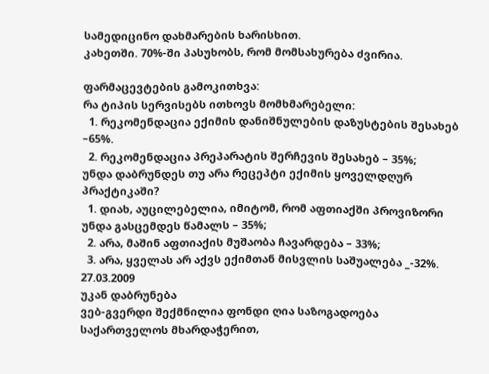სამედიცინო დახმარების ხარისხით.
კახეთში. 70%-ში პასუხობს, რომ მომსახურება ძვირია.

ფარმაცევტების გამოკითხვა:
რა ტიპის სერვისებს ითხოვს მომხმარებელი:
  1. რეკომენდაცია ექიმის დანიშნულების დაზუსტების შესახებ –65%.
  2. რეკომენდაცია პრეპარატის შერჩევის შესახებ – 35%;
უნდა დაბრუნდეს თუ არა რეცეპტი ექიმის ყოველდღურ პრაქტიკაში?
  1. დიახ, აუცილებელია, იმიტომ, რომ აფთიაქში პროვიზორი უნდა გასცემდეს წამალს – 35%;
  2. არა, მაშინ აფთიაქის მუშაობა ჩავარდება – 33%;
  3. არა, ყველას არ აქვს ექიმთან მისვლის საშუალება _-32%.
27.03.2009
უკან დაბრუნება
ვებ-გვერდი შექმნილია ფონდი ღია საზოგადოება საქართველოს მხარდაჭერით,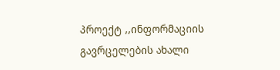პროექტ ,,ინფორმაციის გავრცელების ახალი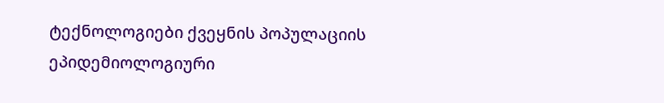ტექნოლოგიები ქვეყნის პოპულაციის ეპიდემიოლოგიური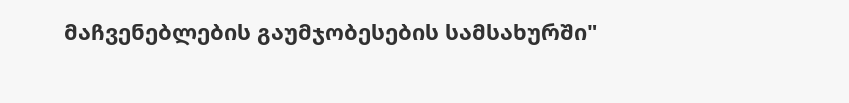მაჩვენებლების გაუმჯობესების სამსახურში"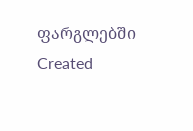ფარგლებში
Created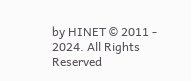by HINET © 2011 - 2024. All Rights Reserved